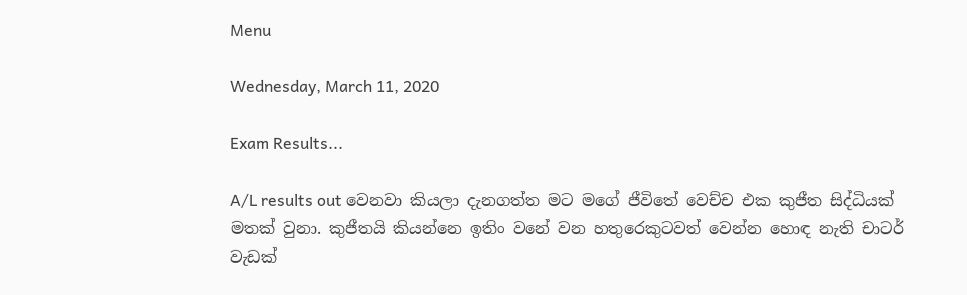Menu

Wednesday, March 11, 2020

Exam Results...

A/L results out වෙනවා කියලා දැනගත්ත මට මගේ ජීවිතේ වෙච්ච එක කුජීත සිද්ධියක් මතක් වුනා. කුජීතයි කියන්නෙ ඉතිං වනේ වන හතුරෙකුටවත් වෙන්න හොඳ නැති චාටර් වැඩක්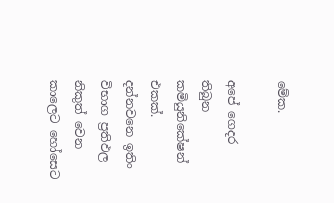මේක.

අපේ ගෙදර තිබුන කමියුනිකේෂන් එකක්. දන්නවනෙ ඉතිං විභාග ප්‍රතිඵල නිකුත් වෙන කාලෙට හෝසෙට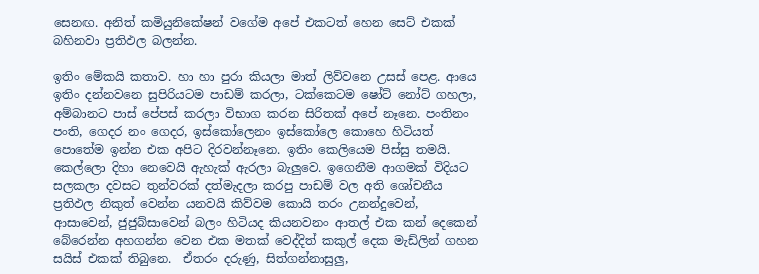සෙනඟ. අනිත් කමියුනිකේෂන් වගේම අපේ එකටත් හෙන සෙට් එකක් බහිනවා ප්‍රතිඵල බලන්න.

ඉතිං මේකයි කතාව. හා හා පුරා කියලා මාත් ලිව්වනෙ උසස් පෙළ. ආයෙ ඉතිං දන්නවනෙ සුපිරියටම පාඩම් කරලා, ටක්කෙටම ෂෝට් නෝට් ගහලා, අම්බානට පාස් පේපස් කරලා විභාග කරන සිරිතක් අපේ නෑනෙ. පංතිනං පංති, ගෙදර නං ගෙදර, ඉස්කෝලෙනං ඉස්කෝලෙ කොහෙ හිටියත් පොතේම ඉන්න එක අපිට දිරවන්නෑනෙ. ඉතිං කෙලියෙම පිස්සු තමයි. කෙල්ලො දිහා නෙවෙයි ඇහැක් ඇරලා බැලුවෙ. ඉගෙනීම ආගමක් විදියට සලකලා දවසට තුන්වරක් දත්මැදලා කරපු පාඩම් වල අති ශෝචනීය ප්‍රතිඵල නිකුත් වෙන්න යනවයි කිව්වම කොයි තරං උනන්දුවෙන්, ආසාවෙන්, ජුජුබ්සාවෙන් බලං හිටියද කියනවනං ආතල් එක කන් දෙකෙන් බේරෙන්න අහගන්න වෙන එක මතක් වෙද්දිත් කකුල් දෙක මැඩ්ලින් ගහන සයිස් එකක් තිබුනෙ.  ඒතරං දරුණු, සිත්ගන්නාසුලු,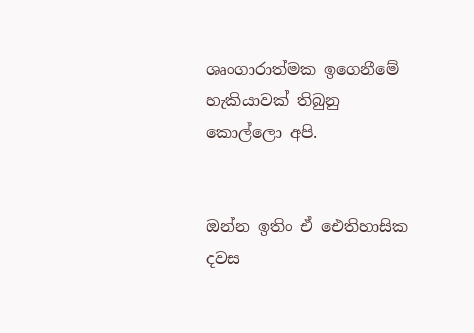ශෘංගාරාත්මක ඉගෙනීමේ හැකියාවක් තිබුනු කොල්ලො අපි.


ඔන්න ඉතිං ඒ ඓතිහාසික දවස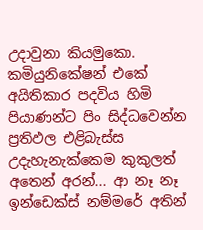උදාවුනා කියමුකො. කමියුනිකේෂන් එකේ අයිතිකාර පදවිය හිමි පියාණන්ට පිං සිද්ධවෙන්න ප්‍රතිඵල එළිබැස්ස උදැහැනැක්කෙම කුකුලත් අතෙන් අරන්... ආ නෑ නෑ ඉන්ඩෙක්ස් නම්මරේ අතින්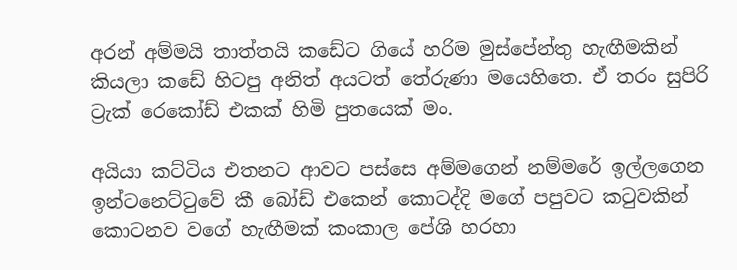අරන් අම්මයි තාත්තයි කඩේට ගියේ හරිම මුස්පේන්තු හැඟීමකින් කියලා කඩේ හිටපු අනිත් අයටත් තේරුණා මයෙහිතෙ. ඒ තරං සුපිරි ට්‍රැක් රෙකෝඩ් එකක් හිමි පුතයෙක් මං.

අයියා කට්ටිය එතනට ආවට පස්සෙ අම්මගෙන් නම්මරේ ඉල්ලගෙන ඉන්ටනෙට්ටුවේ කී බෝඩ් එකෙන් කොටද්දි මගේ පපුවට කටුවකින් කොටනව වගේ හැඟීමක් කංකාල පේශි හරහා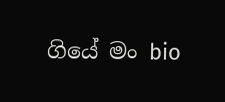ගියේ මං bio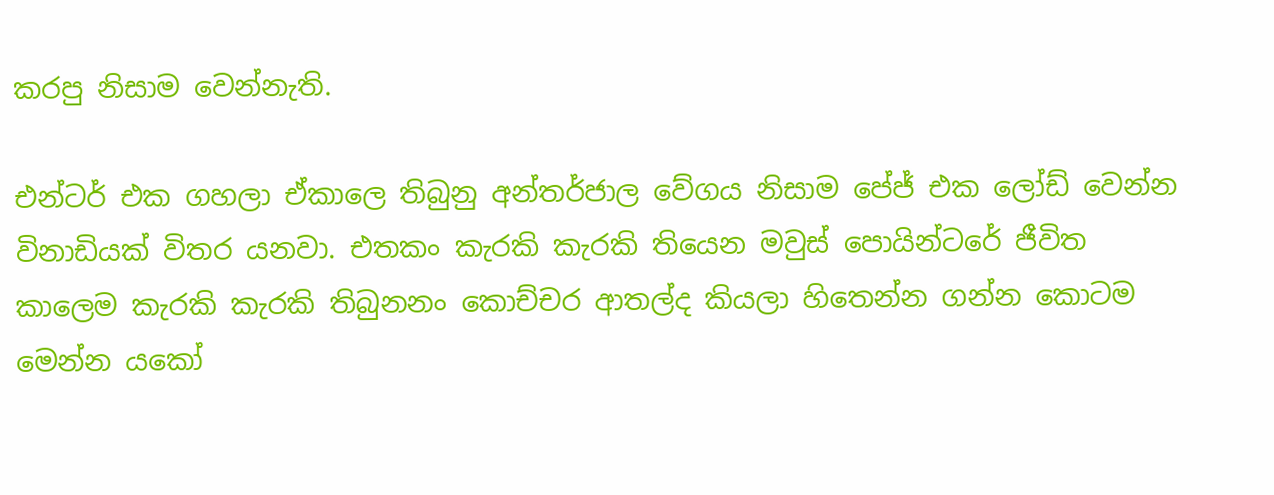කරපු නිසාම වෙන්නැති.

එන්ටර් එක ගහලා ඒකාලෙ තිබුනු අන්තර්ජාල වේගය නිසාම පේජ් එක ලෝඩ් වෙන්න විනාඩියක් විතර යනවා. එතකං කැරකි කැරකි තියෙන මවුස් පොයින්ටරේ ජීවිත කාලෙම කැරකි කැරකි තිබුනනං කොච්චර ආතල්ද කියලා හිතෙන්න ගන්න කොටම මෙන්න යකෝ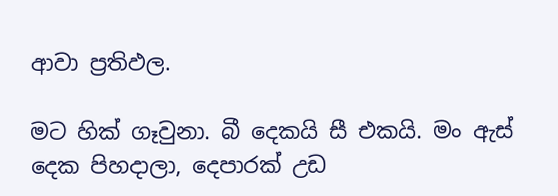ආවා ප්‍රතිඵල.

මට හික් ගෑවුනා. බී දෙකයි සී එකයි. මං ඇස් දෙක පිහදාලා, දෙපාරක් උඩ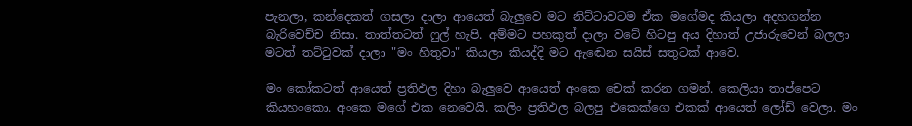පැනලා, කන්දෙකත් ගසලා දාලා ආයෙත් බැලුවෙ මට නිට්ටාවටම ඒක මගේමද කියලා අදහගන්න බැරිවෙච්ච නිසා. තාත්තටත් ෆුල් හැපි. අම්මට පහකුත් දාලා වටේ හිටපු අය දිහාත් උජාරුවෙන් බලලා මටත් තට්ටුවක් දාලා "මං හිතුවා" කියලා කියද්දි මට ඇඬෙන සයිස් සතුටක් ආවෙ.

මං කෝකටත් ආයෙත් ප්‍රතිඵල දිහා බැලුවෙ ආයෙත් අංකෙ චෙක් කරන ගමන්. කෙලියා තාප්පෙට කියහංකො. අංකෙ මගේ එක නෙවෙයි. කලිං ප්‍රතිඵල බලපු එකෙක්ගෙ එකක් ආයෙත් ලෝඩ් වෙලා. මං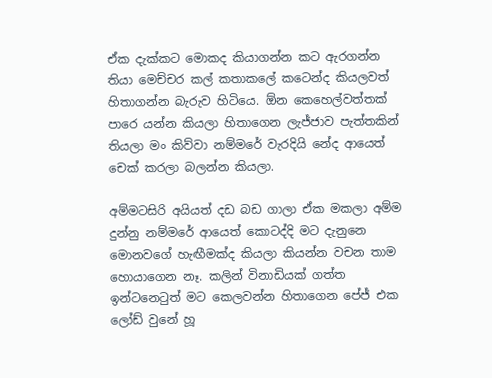ඒක දැක්කට මොකද කියාගන්න කට ඇරගන්න තියා මෙච්චර කල් කතාකලේ කටෙන්ද කියලවත් හිතාගන්න බැරුව හිටියෙ. ඕන කෙහෙල්වත්තක් පාරෙ යන්න කියලා හිතාගෙන ලැජ්ජාව පැත්තකින් තියලා මං කිව්වා නම්මරේ වැරදියි නේද ආයෙත් චෙක් කරලා බලන්න කියලා.

අම්මටසිරි අයියත් දඩ බඩ ගාලා ඒක මකලා අම්ම දුන්නු නම්මරේ ආයෙත් කොටද්දි මට දැනුනෙ මොනවගේ හැඟීමක්ද කියලා කියන්න වචන තාම හොයාගෙන නෑ. කලින් විනාඩියක් ගත්ත ඉන්ටනෙටුත් මට කෙලවන්න හිතාගෙන පේජ් එක ලෝඩ් වුනේ හූ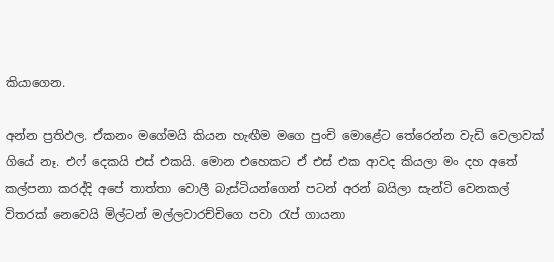කියාගෙන.

අන්න ප්‍රතිඵල. ඒකනං මගේමයි කියන හැඟීම මගෙ පුංචි මොළේට තේරෙන්න වැඩි වෙලාවක් ගියේ නෑ. එෆ් දෙකයි එස් එකයි. මොන එහෙකට ඒ එස් එක ආවද කියලා මං දහ අතේ කල්පනා කරද්දි අපේ තාත්තා වොලී බැස්ටියන්ගෙන් පටන් අරන් බයිලා සැන්ටි වෙනකල් විතරක් නෙවෙයි මිල්ටන් මල්ලවාරච්චිගෙ පවා රැප් ගායනා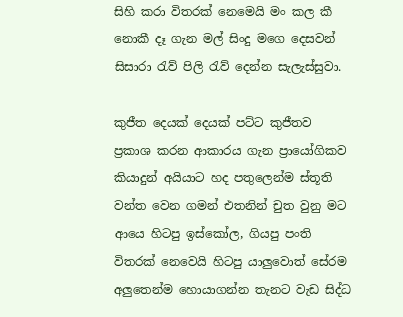සිහි කරා විතරක් නෙමෙයි මං කල කී නොකී දෑ ගැන මල් සිංදු මගෙ දෙසවන් සිසාරා රැව් පිලි රැව් දෙන්න සැලැස්සුවා.

කුජීත දෙයක් දෙයක් පට්ට කුජීතව ප්‍රකාශ කරන ආකාරය ගැන ප්‍රායෝගිකව කියාදුන් අයියාට හද පතුලෙන්ම ස්තූති වන්ත වෙන ගමන් එතනින් චුත වුනු මට ආයෙ හිටපු ඉස්කෝල, ගියපු පංති විතරක් නෙවෙයි හිටපු යාලුවොත් සේරම අලුතෙන්ම හොයාගන්න තැනට වැඩ සිද්ධ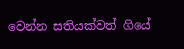වෙන්න සතියක්වත් ගියේ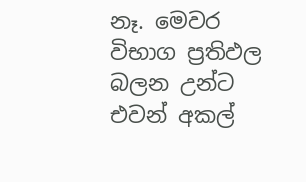නෑ. මෙවර විභාග ප්‍රතිඵල බලන උන්ට එවන් අකල්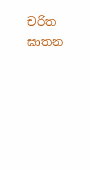චරිත ඝාතන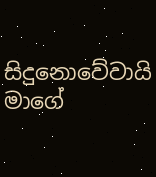සිදුනොවේවායි මාගේ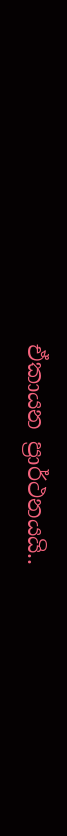ඒකායන ප්‍රාර්ථනයයි..